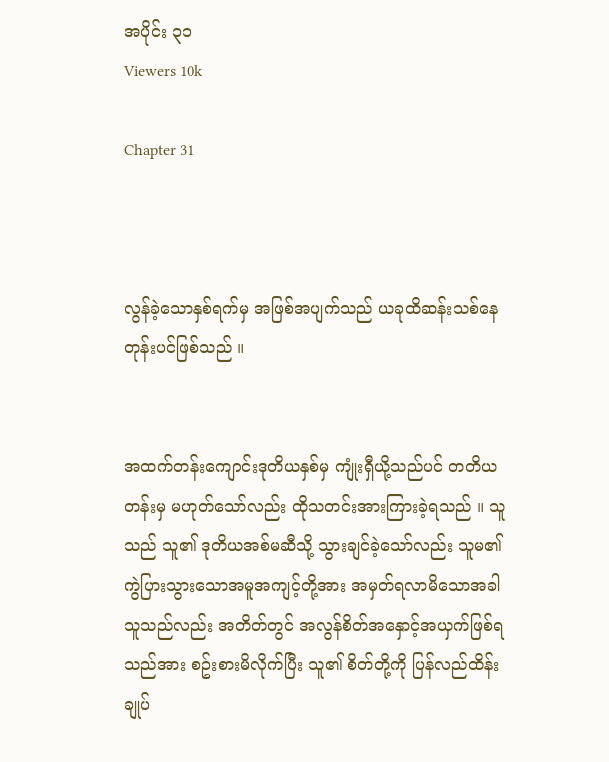အပိုင်း ၃၁
Viewers 10k

Chapter 31



လွန်ခဲ့သောနှစ်ရက်မှ အဖြစ်အပျက်သည် ယခုထိဆန်းသစ်နေတုန်းပင်ဖြစ်သည် ။


အထက်တန်းကျောင်းဒုတိယနှစ်မှ ကျုံးရှီယို့သည်ပင် တတိယတန်းမှ မဟုတ်သော်လည်း ထိုသတင်းအားကြားခဲ့ရသည် ။ သူသည် သူ၏ ဒုတိယအစ်မဆီသို့ သွားချင်ခဲ့သော်လည်း သူမ၏ ကွဲပြားသွားသောအမူအကျင့်တို့အား အမှတ်ရလာမိသောအခါ သူသည်လည်း အတိတ်တွင် အလွန်စိတ်အနှောင့်အယှက်ဖြစ်ရသည်အား စဥ်းစားမိလိုက်ပြီး သူ၏ စိတ်တို့ကို ပြန်လည်ထိန်းချုပ်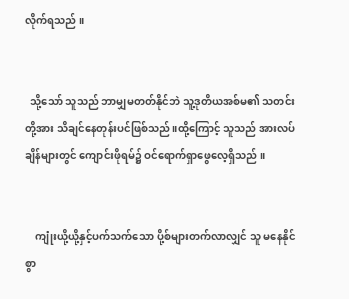လိုက်ရသည် ။


  သို့သော် သူသည် ဘာမျှမတတ်နိုင်ဘဲ သူ့ဒုတိယအစ်မ၏ သတင်းတို့အား သိချင်နေတုန်းပင်ဖြစ်သည် ။ထို့ကြောင့် သူသည် အားလပ်ချိန်များတွင် ကျောင်းဖိုရမ်၌ ဝင်ရောက်ရှာဖွေလေ့ရှိသည် ။


    ကျုံးယို့ယို့နှင့်ပက်သက်သော ပို့စ်များတက်လာလျှင် သူ မနေနိုင်စွာ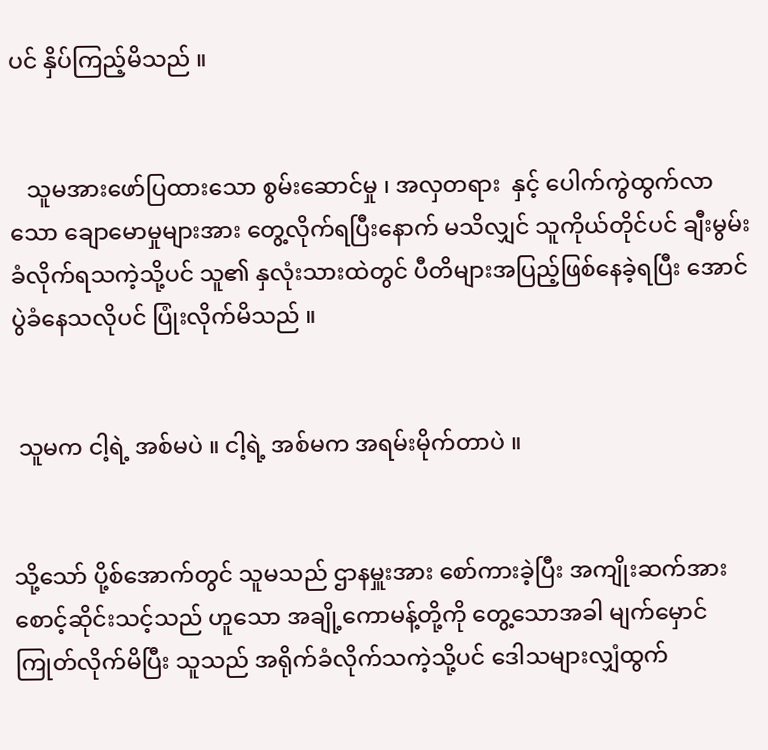ပင် နှိပ်ကြည့်မိသည် ။


   သူမအားဖော်ပြထားသော စွမ်းဆောင်မှု ၊ အလှတရား  နှင့် ပေါက်ကွဲထွက်လာသော ချောမောမှုများအား တွေ့လိုက်ရပြီးနောက် မသိလျှင် သူကိုယ်တိုင်ပင် ချီးမွမ်းခံလိုက်ရသကဲ့သို့ပင် သူ၏ နှလုံးသားထဲတွင် ပီတိများအပြည့်ဖြစ်နေခဲ့ရပြီး အောင်ပွဲခံနေသလိုပင် ပြုံးလိုက်မိသည် ။


 သူမက ငါ့ရဲ့ အစ်မပဲ ။ ငါ့ရဲ့ အစ်မက အရမ်းမိုက်တာပဲ ။


သို့သော် ပို့စ်အောက်တွင် သူမသည် ဌာနမှူးအား စော်ကားခဲ့ပြီး အကျိုးဆက်အား စောင့်ဆိုင်းသင့်သည် ဟူသော အချို့ကောမန့်တို့ကို တွေ့သောအခါ မျက်မှောင်ကြုတ်လိုက်မိပြီး သူသည် အရိုက်ခံလိုက်သကဲ့သို့ပင် ဒေါသများလျှံထွက်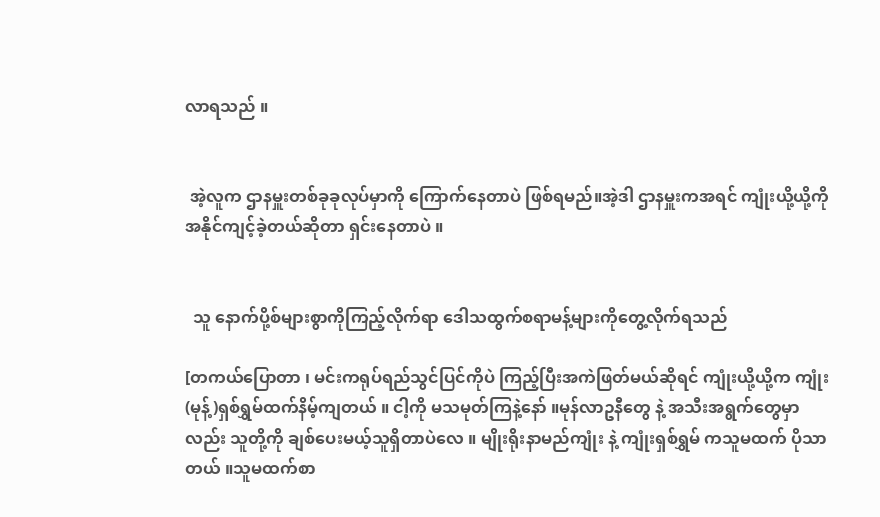လာရသည် ။


 အဲ့လူက ဌာနမှူးတစ်ခုခုလုပ်မှာကို ကြောက်နေတာပဲ ဖြစ်ရမည်။အဲ့ဒါ ဌာနမှူးကအရင် ကျုံးယို့ယို့ကို အနိုင်ကျင့်ခဲ့တယ်ဆိုတာ ရှင်းနေတာပဲ ။


  သူ နောက်ပို့စ်များစွာကိုကြည့်လိုက်ရာ ဒေါသထွက်စရာမန့်များကိုတွေ့လိုက်ရသည်

[တကယ်ပြောတာ ၊ မင်းကရုပ်ရည်သွင်ပြင်ကိုပဲ ကြည့်ပြီးအကဲဖြတ်မယ်ဆိုရင် ကျုံးယို့ယို့က ကျုံး(မုန့်)ရှစ်ရွှမ်ထက်နိမ့်ကျတယ် ။ ငါ့ကို မသမုတ်ကြနဲ့နော် ။မုန်လာဥနီတွေ နဲ့ အသီးအရွက်တွေမှာလည်း သူတို့ကို ချစ်ပေးမယ့်သူရှိတာပဲလေ ။ မျိုးရိုးနာမည်ကျုံး နဲ့ ကျုံးရှစ်ရွှမ် ကသူမထက် ပိုသာတယ် ။သူမထက်စာ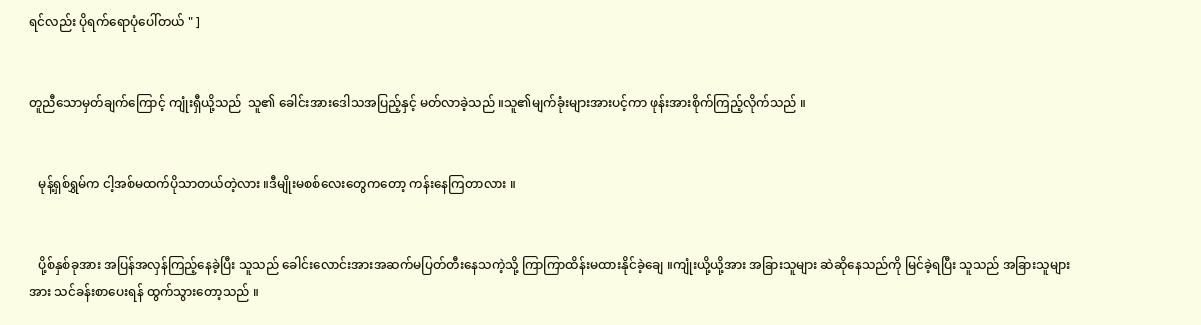ရင်လည်း ပိုရက်ရောပုံပေါ်တယ် " ]


တူညီသောမှတ်ချက်ကြောင့် ကျုံးရှီယို့သည်  သူ၏ ခေါင်းအားဒေါသအပြည့်နှင့် မတ်လာခဲ့သည် ။သူ၏မျက်ခုံးများအားပင့်ကာ ဖုန်းအားစိုက်ကြည့်လိုက်သည် ။


   မုန့်ရှစ်ရွှမ်က ငါ့အစ်မထက်ပိုသာတယ်တဲ့လား ။ဒီမျိုးမစစ်လေးတွေကတော့ ကန်းနေကြတာလား ။


   ပို့စ်နှစ်ခုအား အပြန်အလှန်ကြည့်နေခဲ့ပြီး သူသည် ခေါင်းလောင်းအားအဆက်မပြတ်တီးနေသကဲ့သို့ ကြာကြာထိန်းမထားနိုင်ခဲ့ချေ ။ကျုံးယို့ယို့အား အခြားသူများ ဆဲဆိုနေသည်ကို မြင်ခဲ့ရပြီး သူသည် အခြားသူများအား သင်ခန်းစာပေးရန် ထွက်သွားတော့သည် ။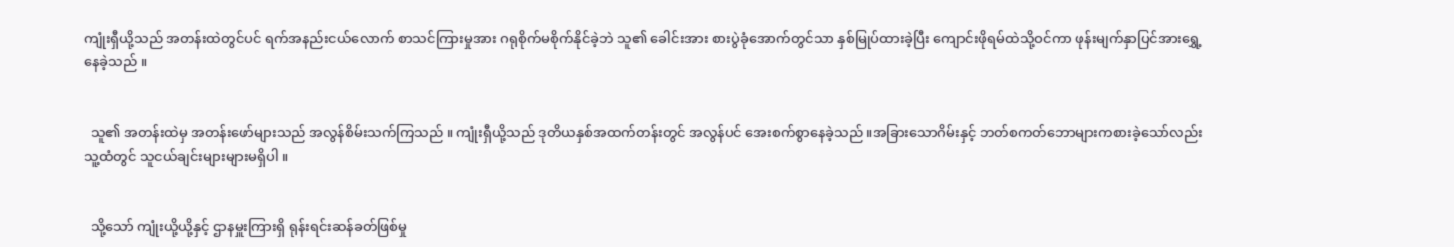ကျုံးရှီယို့သည် အတန်းထဲတွင်ပင် ရက်အနည်းငယ်လောက် စာသင်ကြားမှုအား ဂရုစိုက်မစိုက်နိုင်ခဲ့ဘဲ သူ၏ ခေါင်းအား စားပွဲခုံအောက်တွင်သာ နှစ်မြုပ်ထားခဲ့ပြီး ကျောင်းဖိုရမ်ထဲသို့ဝင်ကာ ဖုန်းမျက်နှာပြင်အားရွှေ့နေခဲ့သည် ။


  သူ၏ အတန်းထဲမှ အတန်းဖော်များသည် အလွန်စိမ်းသက်ကြသည် ။ ကျုံးရှီယို့သည် ဒုတိယနှစ်အထက်တန်းတွင် အလွန်ပင် အေးစက်စွာနေခဲ့သည် ။အခြားသောဂိမ်းနှင့် ဘတ်စကတ်ဘောများကစားခဲ့သော်လည်း သူ့ထံတွင် သူငယ်ချင်းများများမရှိပါ ။


  သို့သော် ကျုံးယို့ယို့နှင့် ဌာနမှူးကြားရှိ ရုန်းရင်းဆန်ခတ်ဖြစ်မှု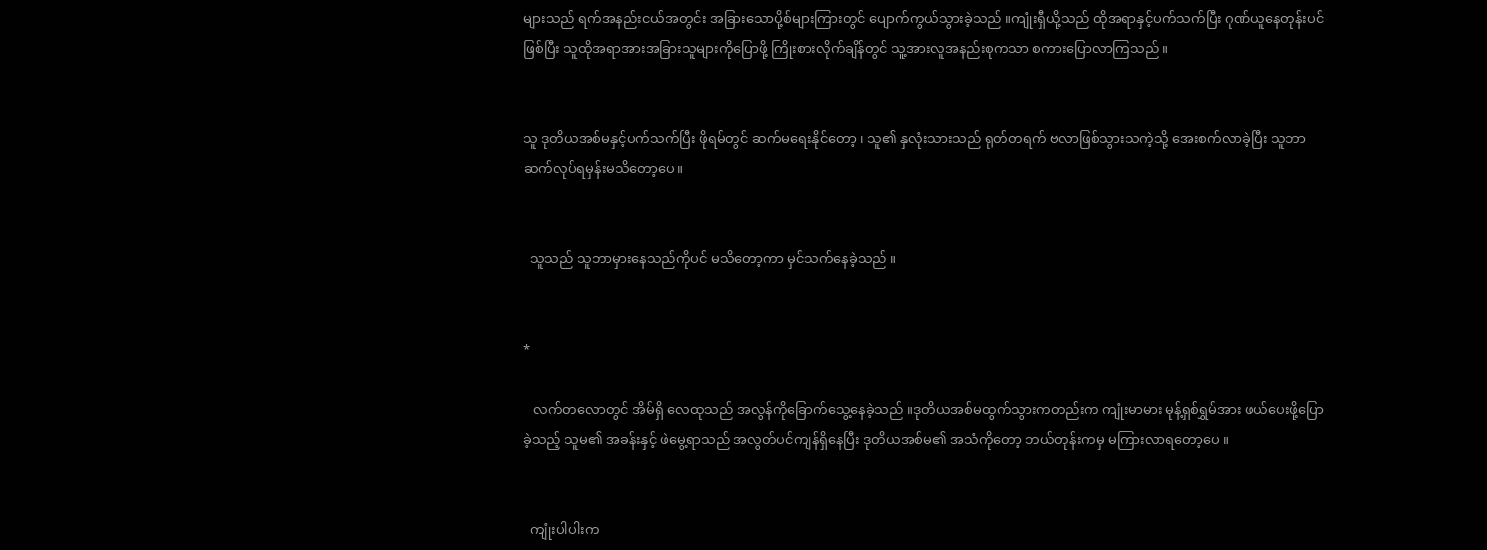များသည် ရက်အနည်းငယ်အတွင်း အခြားသောပို့စ်များကြားတွင် ပျောက်ကွယ်သွားခဲ့သည် ။ကျုံးရှီယို့သည် ထိုအရာနှင့်ပက်သက်ပြီး ဂုဏ်ယူနေတုန်းပင်ဖြစ်ပြီး သူထိုအရာအားအခြားသူများကိုပြောဖို့ ကြိုးစားလိုက်ချိန်တွင် သူ့အားလူအနည်းစုကသာ စကားပြောလာကြသည် ။


သူ ဒုတိယအစ်မနှင့်ပက်သက်ပြီး ဖိုရမ်တွင် ဆက်မရေးနိုင်တော့ ၊ သူ၏ နှလုံးသားသည် ရုတ်တရက် ဗလာဖြစ်သွားသကဲ့သို့ အေးစက်လာခဲ့ပြီး သူဘာဆက်လုပ်ရမှန်းမသိတော့ပေ။


  သူသည် သူဘာမှားနေသည်ကိုပင် မသိတော့ကာ မှင်သက်နေခဲ့သည် ။


*

   လက်တလောတွင် အိမ်ရှိ လေထုသည် အလွန်ကိုခြောက်သွေ့နေခဲ့သည် ။ဒုတိယအစ်မထွက်သွားကတည်းက ကျုံးမာမား မုန့်ရှစ်ရွှမ်အား ဖယ်ပေးဖို့ပြောခဲ့သည့် သူမ၏ အခန်းနှင့် ဖဲမွေ့ရာသည် အလွတ်ပင်ကျန်ရှိနေပြီး ဒုတိယအစ်မ၏ အသံကိုတော့ ဘယ်တုန်းကမှ မကြားလာရတော့ပေ ။


  ကျုံးပါပါးက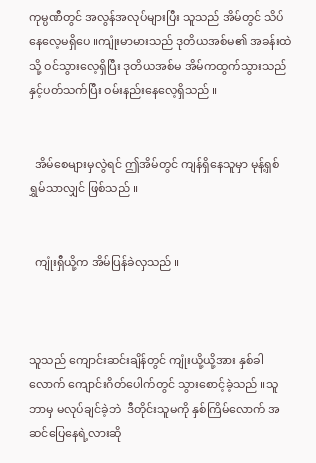ကုမ္ပဏီတွင် အလွန်အလုပ်များပြီး သူသည် အိမ်တွင် သိပ်နေလေ့မရှိပေ ။ကျုံးမာမားသည် ဒုတိယအစ်မ၏ အခန်းထဲသို့ ဝင်သွားလေ့ရှိပြီး ဒုတိယအစ်မ အိမ်ကထွက်သွားသည်နှင့်ပတ်သက်ပြီး ဝမ်းနည်းနေလေ့ရှိသည် ။


  အိမ်စေများမှလွဲရင် ဤအိမ်တွင် ကျန်ရှိနေသူမှာ မုန့်ရှစ်ရွှမ်သာလျှင် ဖြစ်သည် ။


  ကျုံးရှီယို့က အိမ်ပြန်ခဲလှသည် ။



သူသည် ကျောင်းဆင်းချိန်တွင် ကျုံးယို့ယို့အား နှစ်ခါလောက် ကျောင်းဂိတ်ပေါက်တွင် သွားစောင့်ခဲ့သည် ။သူဘာမှ မလုပ်ချင်ခဲ့ဘဲ  ဒီတိုင်းသူမကို နှစ်ကြိမ်လောက် အဆင်ပြေနေရဲ့လားဆို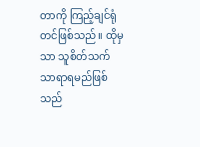တာကို ကြည့်ချင်ရုံတင်ဖြစ်သည် ။ ထိုမှသာ သူစိတ်သက်သာရာရမည်ဖြစ်သည်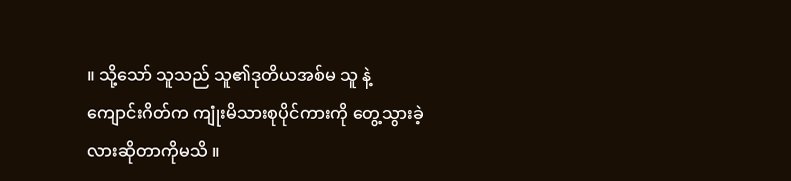။ သို့သော် သူသည် သူ၏ဒုတိယအစ်မ သူ နဲ့ ကျောင်းဂိတ်က ကျုံးမိသားစုပိုင်ကားကို တွေ့သွားခဲ့လားဆိုတာကိုမသိ ။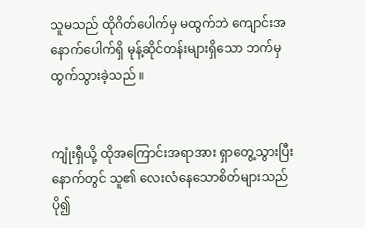သူမသည် ထိုဂိတ်ပေါက်မှ မထွက်ဘဲ ကျောင်းအနောက်ပေါက်ရှိ မုန့်ဆိုင်တန်းများရှိသော ဘက်မှ ထွက်သွားခဲ့သည် ။


ကျုံးရှီယို့ ထိုအကြောင်းအရာအား ရှာတွေ့သွားပြီးနောက်တွင် သူ၏ လေးလံနေသောစိတ်များသည် ပို၍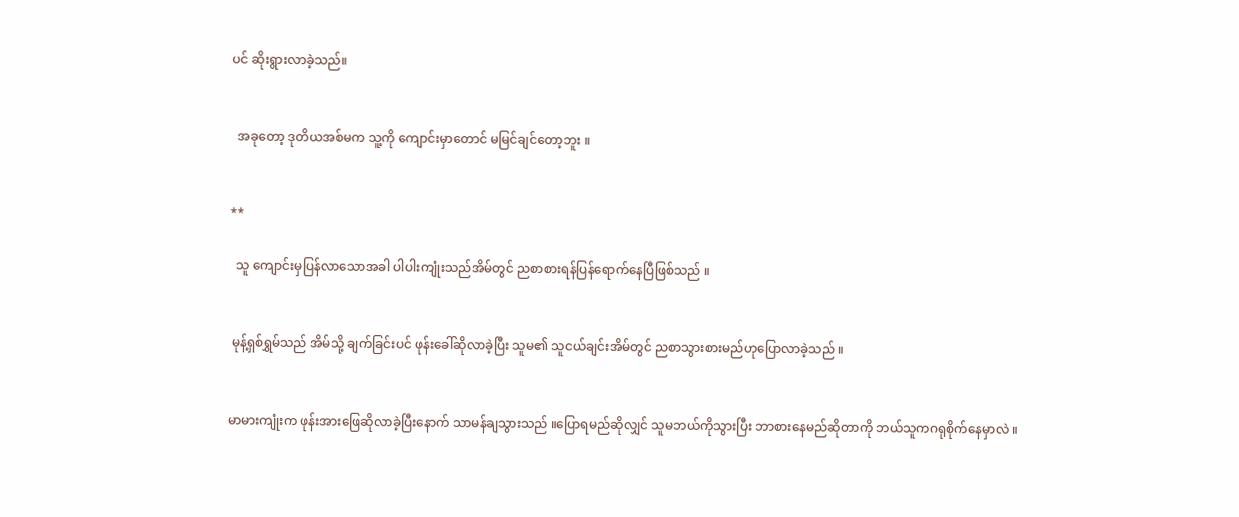ပင် ဆိုးရွားလာခဲ့သည်။


  အခုတော့ ဒုတိယအစ်မက သူ့ကို ကျောင်းမှာတောင် မမြင်ချင်တော့ဘူး ။


**

  သူ ကျောင်းမှပြန်လာသောအခါ ပါပါးကျုံးသည်အိမ်တွင် ညစာစားရန်ပြန်ရောက်နေပြီဖြစ်သည် ။


 မုန့်ရှစ်ရွှမ်သည် အိမ်သို့ ချက်ခြင်းပင် ဖုန်းခေါ်ဆိုလာခဲ့ပြီး သူမ၏ သူငယ်ချင်းအိမ်တွင် ညစာသွားစားမည်ဟုပြောလာခဲ့သည် ။


မာမားကျုံးက ဖုန်းအားဖြေဆိုလာခဲ့ပြီးနောက် သာမန်ချသွားသည် ။ပြောရမည်ဆိုလျှင် သူမဘယ်ကိုသွားပြီး ဘာစားနေမည်ဆိုတာကို ဘယ်သူကဂရုစိုက်နေမှာလဲ ။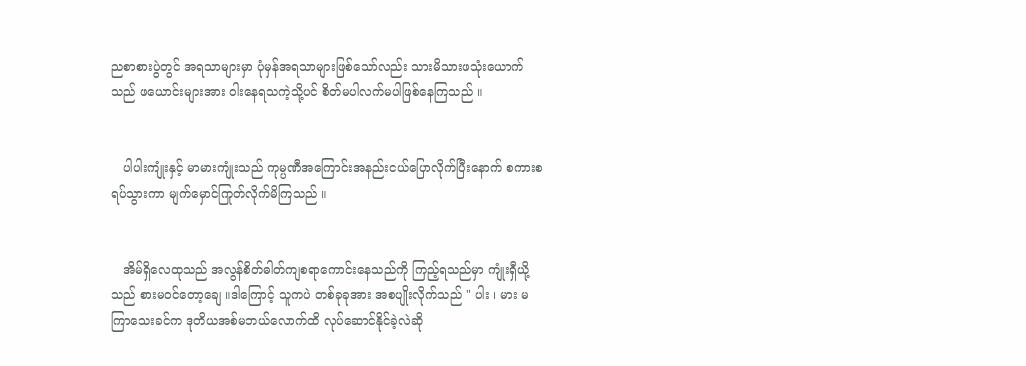ညစာစားပွဲတွင် အရသာများမှာ ပုံမှန်အရသာများဖြစ်သော်လည်း သားမိသားဖသုံးယောက်သည် ဖယောင်းများအား ဝါးနေရသကဲ့သို့ပင် စိတ်မပါလက်မပါဖြစ်နေကြသည် ။


   ပါပါးကျုံးနှင့် မာမားကျုံးသည် ကုမ္ပဏီအကြောင်းအနည်းငယ်ပြောလိုက်ပြီးနောက် စကားစရပ်သွားကာ မျက်မှောင်ကြုတ်လိုက်မိကြသည် ။


   အိမ်ရှိလေထုသည် အလွန်စိတ်ဓါတ်ကျစရာကောင်းနေသည်ကို ကြည့်ရသည်မှာ ကျုံးရှီယို့သည် စားမဝင်တော့ချေ ။ဒါကြောင့် သူကပဲ တစ်ခုခုအား အစပျိုးလိုက်သည် " ပါး ၊ မား မကြာသေးခင်က ဒုတိယအစ်မဘယ်လောက်ထိ လုပ်ဆောင်နိုင်ခဲ့လဲဆို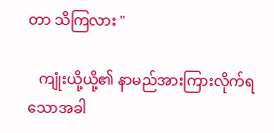တာ သိကြလား "

   ကျုံးယို့ယို့၏ နာမည်အားကြားလိုက်ရသောအခါ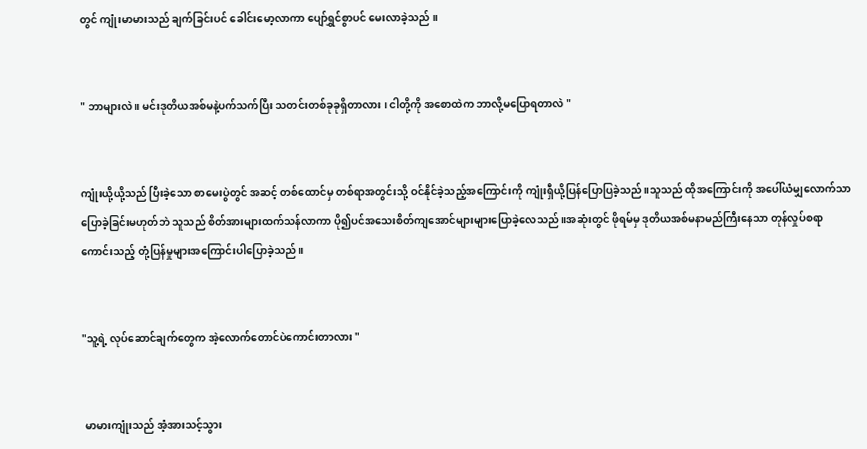တွင် ကျုံးမာမားသည် ချက်ခြင်းပင် ခေါင်းမော့လာကာ ပျော်ရွှင်စွာပင် မေးလာခဲ့သည် ။


" ဘာများလဲ ။ မင်းဒုတိယအစ်မနဲ့ပက်သက်ပြီး သတင်းတစ်ခုခုရှိတာလား ၊ ငါတို့ကို အစောထဲက ဘာလို့မပြောရတာလဲ "


ကျုံးယို့ယို့သည် ပြီးခဲ့သော စာမေးပွဲတွင် အဆင့် တစ်ထောင်မှ တစ်ရာအတွင်းသို့ ဝင်နိုင်ခဲ့သည့်အကြောင်းကို ကျုံးရှီယို့ပြန်ပြောပြခဲ့သည် ။သူသည် ထိုအကြောင်းကို အပေါ်ယံမျှလောက်သာ ပြောခဲ့ခြင်းမဟုတ်ဘဲ သူသည် စိတ်အားများထက်သန်လာကာ ပို၍ပင်အသေးစိတ်ကျအောင်များများပြောခဲ့လေသည် ။အဆုံးတွင် ဖိုရမ်မှ ဒုတိယအစ်မနာမည်ကြီးနေသာ တုန်လှုပ်စရာကောင်းသည့် တုံ့ပြန်မှုများအကြောင်းပါပြောခဲ့သည် ။


"သူ့ရဲ့ လုပ်ဆောင်ချက်တွေက အဲ့လောက်တောင်ပဲကောင်းတာလား "


 မာမားကျုံးသည် အံ့အားသင့်သွား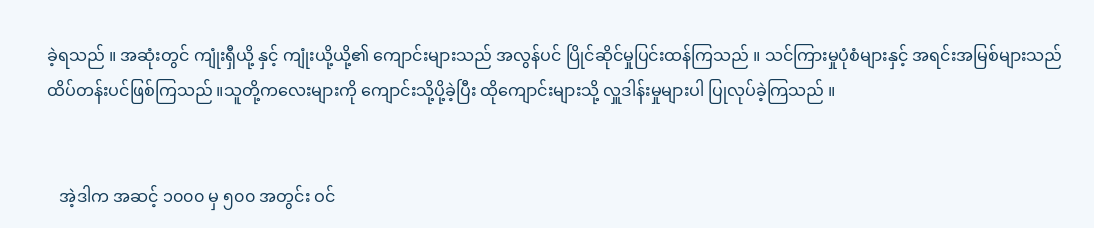ခဲ့ရသည် ။ အဆုံးတွင် ကျုံးရှီယို့ နှင့် ကျုံးယို့ယို့၏ ကျောင်းများသည် အလွန်ပင် ပြိုင်ဆိုင်မှုပြင်းထန်ကြသည် ။ သင်ကြားမှုပုံစံများနှင့် အရင်းအမြစ်များသည် ထိပ်တန်းပင်ဖြစ်ကြသည် ။သူတို့ကလေးများကို ကျောင်းသို့ပို့ခဲ့ပြီး ထိုကျောင်းများသို့ လှူဒါန်းမှုများပါ ပြုလုပ်ခဲ့ကြသည် ။


   အဲ့ဒါက အဆင့် ၁၀၀၀ မှ ၅၀၀ အတွင်း ဝင်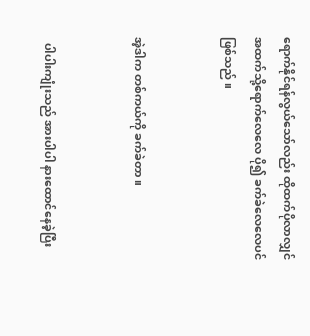ရောက်နိုင်ရန်လွယ်သော်လည်း ထိုထက်ပိုလာလျှင် အထက်သို့ရောက်လေလေ ပို၍ ခက်ခဲလေလေပင်ဖြစ်သည် ။


အဲ့ဒါက တစ်ကယ်ကို ခက်ခဲတာ ။


  ပါပါးကျုံးသည် အားပါပါ နားထောင်နေခဲ့ပြီး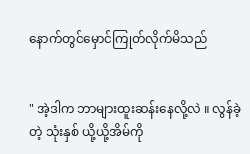နောက်တွင်မှောင်ကြုတ်လိုက်မိသည်


" အဲ့ဒါက ဘာများထူးဆန်းနေလို့လဲ ။ လွန်ခဲ့တဲ့ သုံးနှစ် ယို့ယို့အိမ်ကို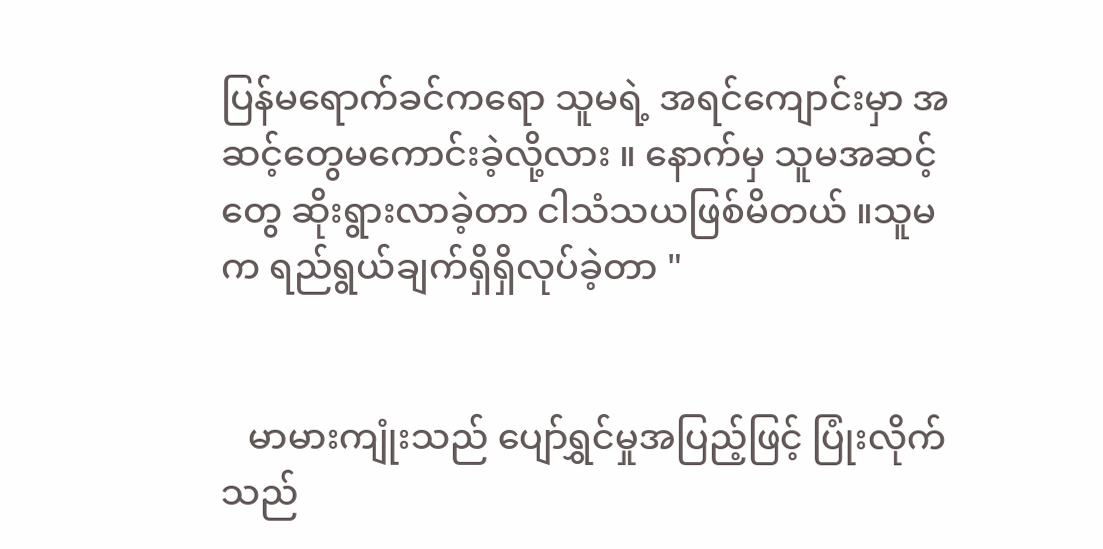ပြန်မရောက်ခင်ကရော သူမရဲ့ အရင်ကျောင်းမှာ အဆင့်တွေမကောင်းခဲ့လို့လား ။ နောက်မှ သူမအဆင့်တွေ ဆိုးရွားလာခဲ့တာ ငါသံသယဖြစ်မိတယ် ။သူမက ရည်ရွယ်ချက်ရှိရှိလုပ်ခဲ့တာ "


   မာမားကျုံးသည် ပျော်ရွှင်မှုအပြည့်ဖြင့် ပြုံးလိုက်သည်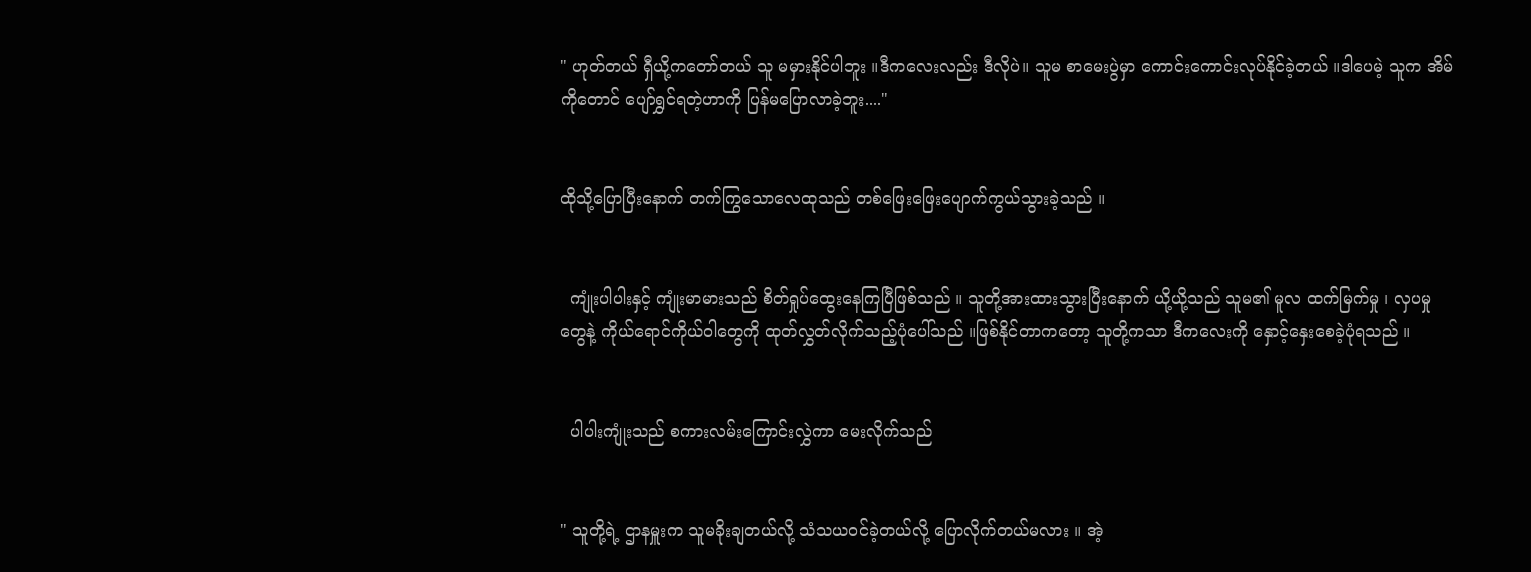" ဟုတ်တယ် ရှီယို့ကတော်တယ် သူ မမှားနိုင်ပါဘူး ။ဒီကလေးလည်း ဒီလိုပဲ။ သူမ စာမေးပွဲမှာ ကောင်းကောင်းလုပ်နိုင်ခဲ့တယ် ။ဒါပေမဲ့ သူက အိမ်ကိုတောင် ပျော်ရွှင်ရတဲ့ဟာကို ပြန်မပြောလာခဲ့ဘူး...."


ထိုသို့ပြောပြီးနောက် တက်ကြွသောလေထုသည် တစ်ဖြေးဖြေးပျောက်ကွယ်သွားခဲ့သည် ။


  ကျုံးပါပါးနှင့် ကျုံးမာမားသည် စိတ်ရှုပ်ထွေးနေကြပြီဖြစ်သည် ။ သူတို့အားထားသွားပြီးနောက် ယို့ယို့သည် သူမ၏ မူလ ထက်မြက်မှု ၊ လှပမှု တွေနဲ့ ကိုယ်ရောင်ကိုယ်ဝါတွေကို ထုတ်လွှတ်လိုက်သည့်ပုံပေါ်သည် ။ဖြစ်နိုင်တာကတော့ သူတို့ကသာ ဒီကလေးကို နှောင့်နှေးစေခဲ့ပုံရသည် ။


  ပါပါးကျုံးသည် စကားလမ်းကြောင်းလွှဲကာ မေးလိုက်သည်


" သူတို့ရဲ့ ဌာနမှူးက သူမခိုးချတယ်လို့ သံသယဝင်ခဲ့တယ်လို့ ပြောလိုက်တယ်မလား ။ အဲ့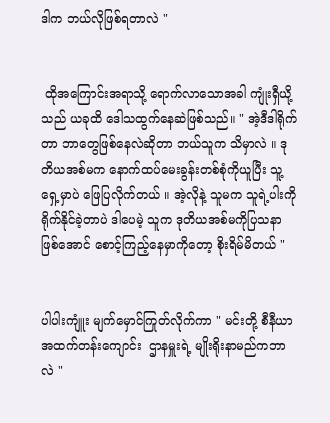ဒါက ဘယ်လိုဖြစ်ရတာလဲ "


 ထိုအကြောင်းအရာသို့ ရောက်လာသောအခါ ကျုံးရှီယို့သည် ယခုထိ ဒေါသထွက်နေဆဲဖြစ်သည်။ " အဲ့ဒီဒါရိုက်တာ ဘာတွေဖြစ်နေလဲဆိုတာ ဘယ်သူက သိမှာလဲ ။ ဒုတိယအစ်မက နောက်ထပ်မေးခွန်းတစ်စုံကိုယူပြီး သူ့ရှေ့မှာပဲ ဖြေပြလိုက်တယ် ။ အဲ့လိုနဲ့ သူမက သူရဲ့ပါးကိုရိုက်နိုင်ခဲ့တာပဲ ဒါပေမဲ့ သူက ဒုတိယအစ်မကိုပြသနာဖြစ်အောင် စောင့်ကြည့်နေမှာကိုတော့ စိုးရိမ်မိတယ် "


ပါပါးကျူံး မျက်မှောင်ကြုတ်လိုက်ကာ " မင်းတို့ စီနီယာအထက်တန်းကျောင်း  ဌာနမှူးရဲ့ မျိုးရိုးနာမည်ကဘာလဲ "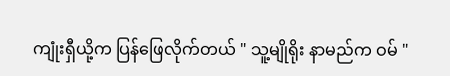ကျုံးရှီယို့က ပြန်ဖြေလိုက်တယ် " သူ့မျိုရိုး နာမည်က ဝမ် "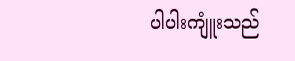ပါပါးကျူံးသည်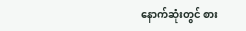နောက်ဆုံးတွင် စား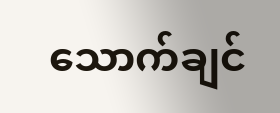သောက်ချင်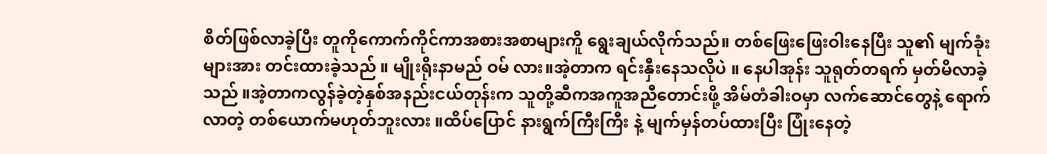စိတ်ဖြစ်လာခဲ့ပြီး တူကိုကောက်ကိုင်ကာအစားအစာများကိူ ရွေးချယ်လိုက်သည်။ တစ်ဖြေးဖြေးဝါးနေပြီး သူ၏ မျက်ခုံးများအား တင်းထားခဲ့သည် ။ မျိုးရိုးနာမည် ဝမ် လား။အဲ့တာက ရင်းနှီးနေသလိုပဲ ။ နေပါအုန်း သူရုတ်တရက် မှတ်မိလာခဲ့သည် ။အဲ့တာကလွန်ခဲ့တဲ့နှစ်အနည်းငယ်တုန်းက သူတို့ဆီကအကူအညီတောင်းဖို့ အိမ်တံခါးဝမှာ လက်ဆောင်တွေနဲ့ ရောက်လာတဲ့ တစ်ယောက်မဟုတ်ဘူးလား ။ထိပ်ပြောင် နားရွက်ကြီးကြီး နဲ့ မျက်မှန်တပ်ထားပြီး ပြုံးနေတဲ့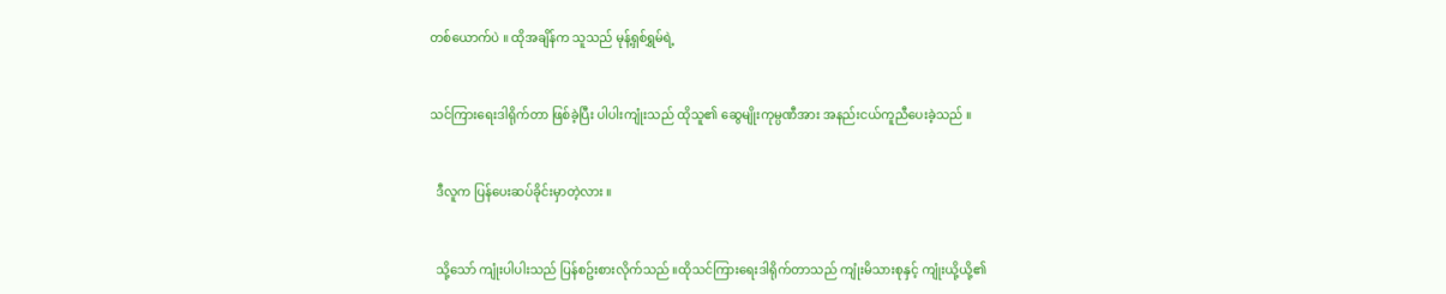တစ်ယောက်ပဲ ။ ထိုအချိန်က သူသည် မုန့်ရှစ်ရွှမ်ရဲ့


သင်ကြားရေးဒါရိုက်တာ ဖြစ်ခဲ့ပြီး ပါပါးကျုံးသည် ထိုသူ၏ ဆွေမျိုးကုမ္ပဏီအား အနည်းငယ်ကူညီပေးခဲ့သည် ။


  ဒီလူက ပြန်ပေးဆပ်ခိုင်းမှာတဲ့လား ။


  သို့သော် ကျုံးပါပါးသည် ပြန်စဥ်းစားလိုက်သည် ။ထိုသင်ကြားရေးဒါရိုက်တာသည် ကျုံးမိသားစုနှင့် ကျုံးယို့ယို့၏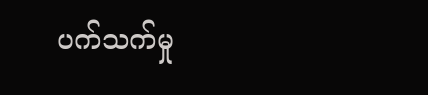ပက်သက်မှု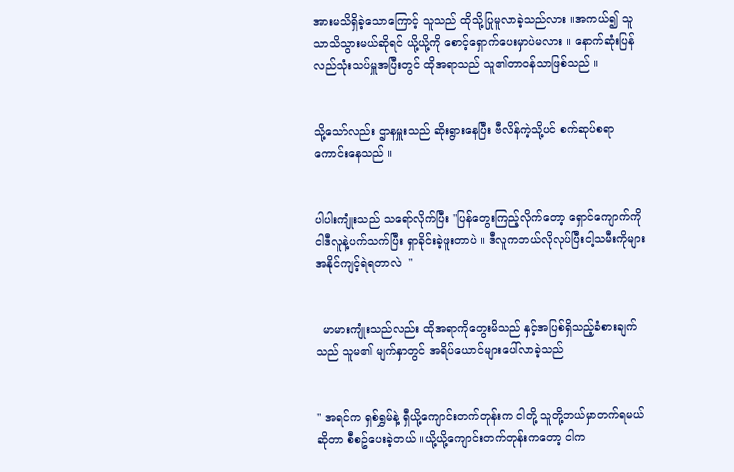အားမသိရှိခဲ့သောကြောင့် သူသည် ထိုသို့ပြုမူလာခဲ့သည်လား ။အကယ်၍ သူသာသိသွားမယ်ဆိုရင် ယို့ယို့ကို စောင့်ရှောက်ပေးမှာပဲမလား ။ နောက်ဆုံးပြန်လည်သုံးသပ်မှူအပြီးတွင် ထိုအရာသည် သူ၏တာဝန်သာဖြစ်သည် ။


သို့သော်လည်း ဌာနမှူးသည် ဆိုးရွားနေပြီး ဗီလိန်ကဲ့သို့ပင် စက်ဆုပ်စရာကောင်းနေသည် ။


ပါပါးကျုံးသည် သရော်လိုက်ပြီး "ပြန်တွေးကြည့်လိုက်တော့ ရှောင်ကျောက်ကို ငါဒီလူနဲ့ပက်သက်ပြီး ရှာခိုင်းခဲ့ဖူးတာပဲ ။ ဒီလူကဘယ်လိုလုပ်ပြီးငါ့သမီးကိုများ အနိုင်ကျင့်ရဲရတာလဲ  "


  မာမားကျုံးသည်လည်း ထိုအရာကိုတွေးမိသည် နှင့်အပြစ်ရှိသည့်ခံစားချက်သည် သူမ၏ မျက်နှာတွင် အရိပ်ယောင်များပေါ်လာခဲ့သည်


" အရင်က ရှစ်ရွှမ်နဲ့ ရှီယို့ကျောင်းတက်တုန်းက ငါတို့ သူတို့ဘယ်မှာတက်ရမယ်ဆိုတာ စီစဥ်ပေးခဲ့တယ် ။ယို့ယို့ကျောင်းတက်တုန်းကတော့ ငါက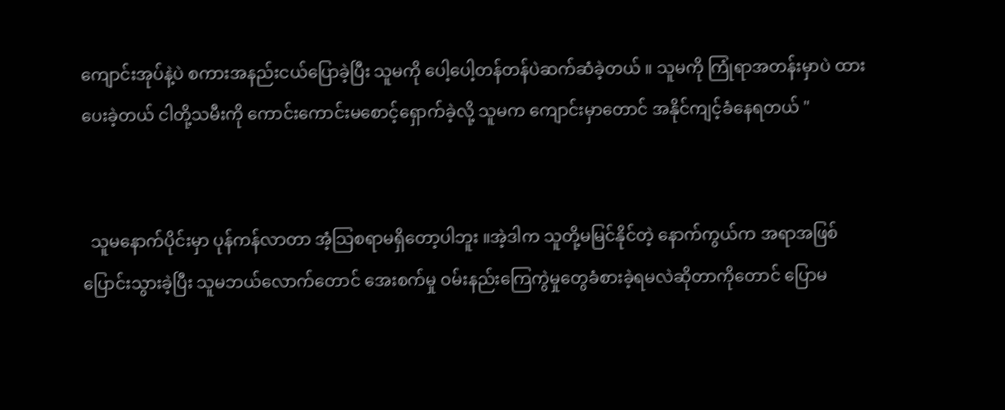ကျောင်းအုပ်နဲ့ပဲ စကားအနည်းငယ်ပြောခဲ့ပြီး သူမကို ပေါ့ပေါ့တန်တန်ပဲဆက်ဆံခဲ့တယ် ။ သူမကို ကြုံရာအတန်းမှာပဲ ထားပေးခဲ့တယ် ငါတို့သမီးကို ကောင်းကောင်းမစောင့်ရှောက်ခဲ့လို့ သူမက ကျောင်းမှာတောင် အနိုင်ကျင့်ခံနေရတယ် "


  သူမနောက်ပိုင်းမှာ ပုန်ကန်လာတာ အံ့သြစရာမရှိတော့ပါဘူး ။အဲ့ဒါက သူတို့မမြင်နိုင်တဲ့ နောက်ကွယ်က အရာအဖြစ်ပြောင်းသွားခဲ့ပြီး သူမဘယ်လောက်တောင် အေးစက်မှု ဝမ်းနည်းကြေကွဲမှုတွေခံစားခဲ့ရမလဲဆိုတာကိုတောင် ပြောမ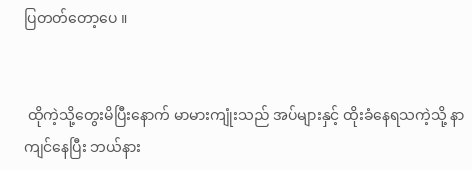ပြတတ်တော့ပေ ။


 ထိုကဲ့သို့တွေးမိပြီးနောက် မာမားကျုံးသည် အပ်များနှင့် ထိုးခံနေရသကဲ့သို့ နာကျင်နေပြီး ဘယ်နား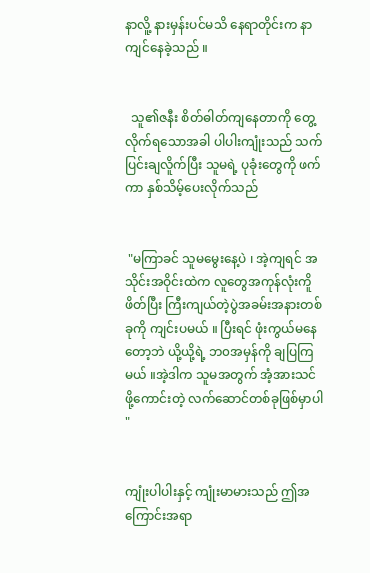နာလိူ့ နားမှန်းပင်မသိ နေရာတိုင်းက နာကျင်နေခဲ့သည် ။


  သူ၏ဇနီး စိတ်ဓါတ်ကျနေတာကို တွေ့လိုက်ရသောအခါ ပါပါးကျုံးသည် သက်ပြင်းချလိူက်ပြီး သူမရဲ့ ပုခုံးတွေကို ဖက်ကာ နှစ်သိမ့်ပေးလိုက်သည်


 "မကြာခင် သူမမွေးနေ့ပဲ ၊ အဲ့ကျရင် အသိုင်းအဝိုင်းထဲက လူတွေအကုန်လုံးကိူ ဖိတ်ပြီး ကြီးကျယ်တဲ့ပွဲအခမ်းအနားတစ်ခုကို ကျင်းပမယ် ။ ပြီးရင် ဖုံးကွယ်မနေတော့ဘဲ ယို့ယို့ရဲ့ ဘ၀အမှန်ကို ချပြကြမယ် ။အဲ့ဒါက သူမအတွက် အံ့အားသင်ဖို့ကောင်းတဲ့ လက်ဆောင်တစ်ခုဖြစ်မှာပါ "


ကျုံးပါပါးနှင့် ကျုံးမာမားသည် ဤအကြောင်းအရာ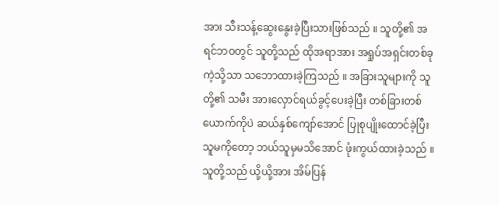အား သီးသန့်ဆွေးနွေးခဲ့ပြီးသားဖြစ်သည် ။ သူတို့၏ အရင်ဘဝတွင် သူတို့သည် ထိုအရာအား အရှုပ်အရှင်းတစ်ခုကဲ့သို့သာ သဘောထားခဲ့ကြသည် ။ အခြားသူများကို သူတို့၏ သမီး အားလှောင်ရယ်ခွင့်ပေးခဲ့ပြီး တစ်ခြားတစ်ယောက်ကိုပဲ ဆယ်နှစ်ကျော်အောင် ပြုစုပျိုးထောင်ခဲ့ပြီး သူမကိုတော့ ဘယ်သူမှမသိအောင် ဖုံးကွယ်ထားခဲ့သည် ။ သူတို့သည် ယို့ယို့အား အိမ်ပြန်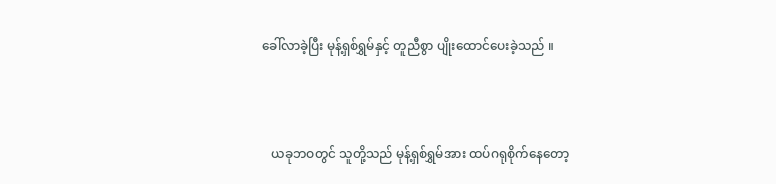ခေါ်လာခဲ့ပြီး မုန့်ရှစ်ရွှမ်နှင့် တူညီစွာ ပျိုးထောင်ပေးခဲ့သည် ။



   ယခုဘဝတွင် သူတို့သည် မုန့်ရှစ်ရွှမ်အား ထပ်ဂရုစိုက်နေတော့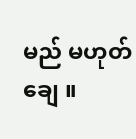မည် မဟုတ်ချေ ။